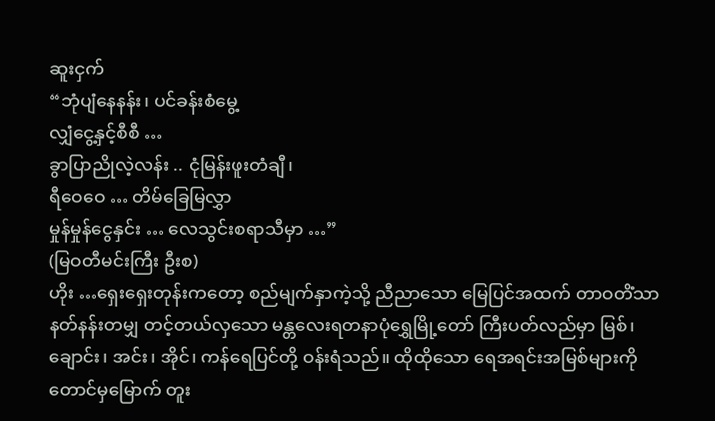ဆူးငှက်
“ဘုံပျံနေနန်း၊ ပင်ခန်းစံမွေ့
လျှံငွေ့နှင့်စီစီ …
ခွာပြာညိုလဲ့လန်း .. ငုံမြန်းဖူးတံချီ၊
ရီဝေဝေ … တိမ်ခြေမြလွှာ
မှုန်မှုန်ငွေနှင်း … လေသွင်းစရာသီမှာ …”
(မြဝတီမင်းကြီး ဦးစ)
ဟိုး …ရှေးရှေးတုန်းကတော့ စည်မျက်နှာကဲ့သို့ ညီညာသော မြေပြင်အထက် တာဝတိံသာနတ်နန်းတမျှ တင့်တယ်လှသော မန္တလေးရတနာပုံရွှေမြို့တော် ကြီးပတ်လည်မှာ မြစ်၊ ချောင်း၊ အင်း၊ အိုင်၊ ကန်ရေပြင်တို့ ဝန်းရံသည်။ ထိုထိုသော ရေအရင်းအမြစ်များကို တောင်မှမြောက် တူး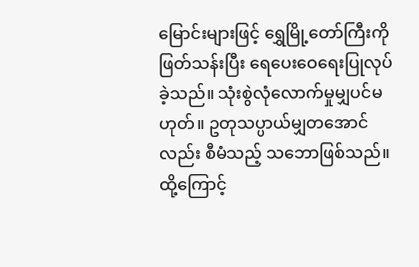မြောင်းများဖြင့် ရွှေမြို့တော်ကြီးကိုဖြတ်သန်းပြီး ရေပေးဝေရေးပြုလုပ်ခဲ့သည်။ သုံးစွဲလုံလောက်မှုမျှပင်မဟုတ်။ ဥတုသပ္ပာယ်မျှတအောင်လည်း စီမံသည့် သဘောဖြစ်သည်။
ထို့ကြောင့်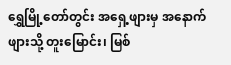ရွှေမြို့တော်တွင်း အရှေ့ဖျားမှ အနောက်ဖျားသို့ တူးမြောင်း၊ မြစ်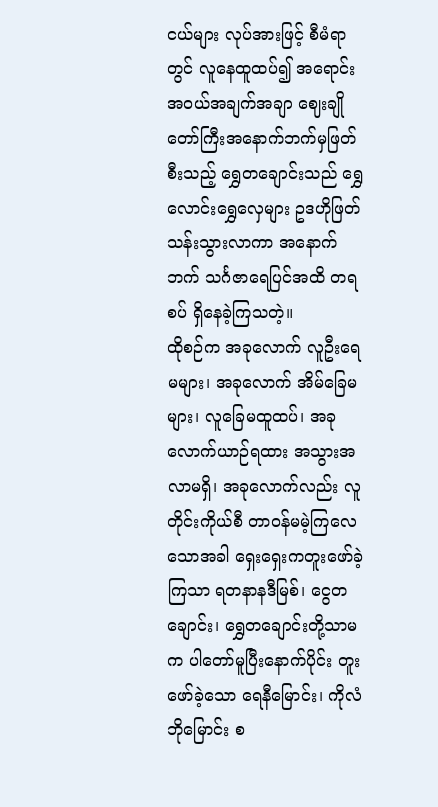ငယ်များ လုပ်အားဖြင့် စီမံရာတွင် လူနေထူထပ်၍ အရောင်းအဝယ်အချက်အချာ ဈေးချိုတော်ကြီးအနောက်ဘက်မှဖြတ်စီးသည့် ရွှေတချောင်းသည် ရွှေလောင်းရွှေလှေများ ဥဒဟိုဖြတ်သန်းသွားလာကာ အနောက်ဘက် သင်္ဂဇာရေပြင်အထိ တရစပ် ရှိနေခဲ့ကြသတဲ့။
ထိုစဉ်က အခုလောက် လူဦးရေမများ၊ အခုလောက် အိမ်ခြေမများ၊ လူခြေမထူထပ်၊ အခုလောက်ယာဉ်ရထား အသွားအလာမရှိ၊ အခုလောက်လည်း လူတိုင်းကိုယ်စီ တာဝန်မမဲ့ကြလေသောအခါ ရှေးရှေးကတူးဖော်ခဲ့ကြသာ ရတနာနဒီမြစ်၊ ငွေတချောင်း၊ ရွှေတချောင်းတို့သာမက ပါတော်မူပြီးနောက်ပိုင်း တူးဖော်ခဲ့သော ရေနီမြောင်း၊ ကိုလံဘိုမြောင်း စ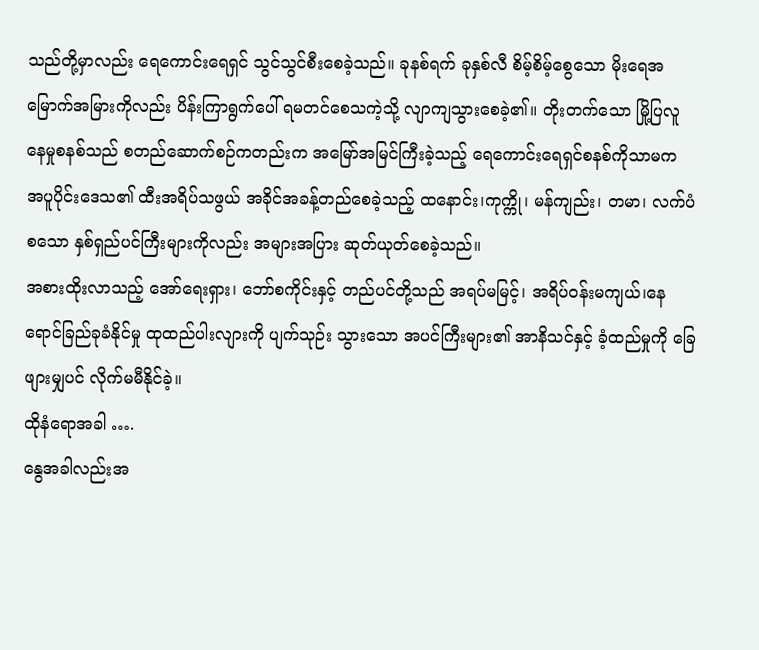သည်တို့မှာလည်း ရေကောင်းရေရှင် သွင်သွင်စီးစေခဲ့သည်။ ခုနစ်ရက် ခုနှစ်လီ စိမ့်စိမ့်စွေသော မိုးရေအမြောက်အမြားကိုလည်း ပိန်းကြာရွက်ပေါ် ရမတင်စေသကဲ့သို့ လျာကျသွားစေခဲ့၏။ တိုးတက်သော မြို့ပြလူနေမှုစနစ်သည် စတည်ဆောက်စဉ်ကတည်းက အမြော်အမြင်ကြီးခဲ့သည့် ရေကောင်းရေရှင်စနစ်ကိုသာမက အပူပိုင်းဒေသ၏ ထီးအရိပ်သဖွယ် အခိုင်အခန့်တည်စေခဲ့သည့် ထနောင်း၊ကုက္ကို၊ မန်ကျည်း၊ တမာ၊ လက်ပံစသော နှစ်ရှည်ပင်ကြီးများကိုလည်း အများအပြား ဆုတ်ယုတ်စေခဲ့သည်။
အစားထိုးလာသည့် အော်ရေးရှား၊ ဘော်စကိုင်းနှင့် တည်ပင်တို့သည် အရပ်မမြင့်၊ အရိပ်ဝန်းမကျယ်၊နေရောင်ခြည်ခုခံနိုင်မှု ထုထည်ပါးလျားကို ပျက်သုဉ်း သွားသော အပင်ကြီးများ၏ အာနိသင်နှင့် ခံ့ထည်မှုကို ခြေဖျားမျှပင် လိုက်မမီနိုင်ခဲ့။
ထိုနံရောအခါ ….
နွေအခါလည်းအ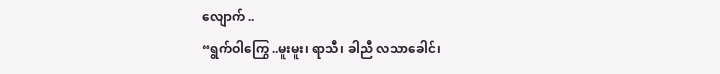လျောက် ..
“ရွက်ဝါကြွေ ..မူးမူး၊ ရာသီ၊ ခါညီ လသာခေါင်၊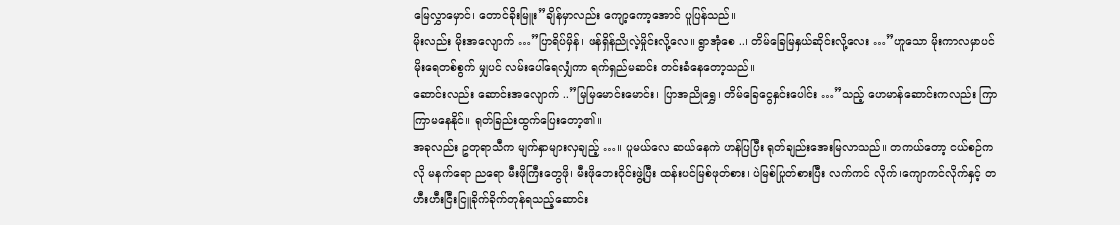မြေလွှာမှောင်၊ တောင်ခိုးမြူး”ချိန်မှာလည်း ကျော့ကော့အောင် ပူပြန်သည်။
မိုးလည်း မိုးအလျောက် …”ပြာရိပ်မှိန်၊ ဖန်ရှိန်ညိုလဲ့မှိုင်းလို့လေ။ ရွာအုံစေ ..၊ တိမ်ခြေမြနှယ်ဆိုင်းလို့လေး …”ဟူသော မိုးကာလမှာပင် မိုးရေတစ်စွက် မျှပင် လမ်းပေါ်ရေလျှံကာ ရက်ရှည်မဆင်း တင်းခံနေတော့သည်။
ဆောင်းလည်း ဆောင်းအလျောက် ..”မြမြမောင်းမောင်း၊ ပြာအညိုရွှေ၊ တိမ်ခြေငွေနှင်းပေါင်း …”သည့် ဟေမာန်ဆောင်းကလည်း ကြာကြာမနေနိုင်။ ရုတ်ခြည်းထွက်ပြေးတော့၏။
အခုလည်း ဥတုရာသီက မျက်နှာများလှချည့် …။ ပူမယ်လေ ဆယ်နေကဲ ဟန်ပြပြီး ရုတ်ချည်းအေးမြလာသည်။ တကယ်တော့ ငယ်စဉ်ကလို မနက်ရော ညရော မီးဖိုကြီးတွေဖို၊ မီးဖိုဘေးဝိုင်းဖွဲ့ပြီး ထန်းပင်မြစ်ဖုတ်စား၊ ပဲမြစ်ပြုတ်စားပြီး လက်ကင် လိုက်၊ကျောကင်လိုက်နှင့် တဟီးဟီးငြီးငြူခိုက်ခိုက်တုန်ရသည့်ဆောင်း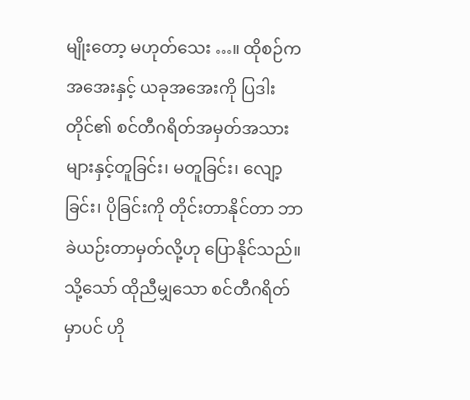မျိုးတော့ မဟုတ်သေး …။ ထိုစဉ်က အအေးနှင့် ယခုအအေးကို ပြဒါးတိုင်၏ စင်တီဂရိတ်အမှတ်အသားများနှင့်တူခြင်း၊ မတူခြင်း၊ လျော့ခြင်း၊ ပိုခြင်းကို တိုင်းတာနိုင်တာ ဘာခဲယဉ်းတာမှတ်လို့ဟု ပြောနိုင်သည်။
သို့သော် ထိုညီမျှသော စင်တီဂရိတ်မှာပင် ဟို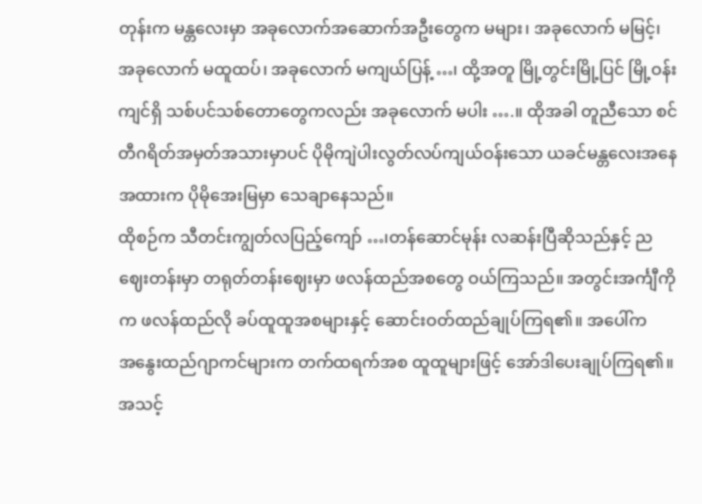တုန်းက မန္တလေးမှာ အခုလောက်အဆောက်အဦးတွေက မများ၊ အခုလောက် မမြင့်၊ အခုလောက် မထူထပ်၊ အခုလောက် မကျယ်ပြန့် …၊ ထို့အတူ မြို့တွင်းမြို့ပြင် မြို့ဝန်းကျင်ရှိ သစ်ပင်သစ်တောတွေကလည်း အခုလောက် မပါး ….။ ထိုအခါ တူညီသော စင်တီဂရိတ်အမှတ်အသားမှာပင် ပိုမိုကျဲပါးလွတ်လပ်ကျယ်ဝန်းသော ယခင်မန္တလေးအနေအထားက ပိုမိုအေးမြမှာ သေချာနေသည်။
ထိုစဉ်က သီတင်းကျွတ်လပြည့်ကျော် …၊တန်ဆောင်မုန်း လဆန်းပြီဆိုသည်နှင့် ညဈေးတန်းမှာ တရုတ်တန်းဈေးမှာ ဖလန်ထည်အစတွေ ဝယ်ကြသည်။ အတွင်းအင်္ကျီကိုက ဖလန်ထည်လို ခပ်ထူထူအစများနှင့် ဆောင်းဝတ်ထည်ချုပ်ကြရ၏။ အပေါ်က
အနွေးထည်ဂျာကင်များက တက်ထရက်အစ ထူထူများဖြင့် အော်ဒါပေးချုပ်ကြရ၏။ အသင့်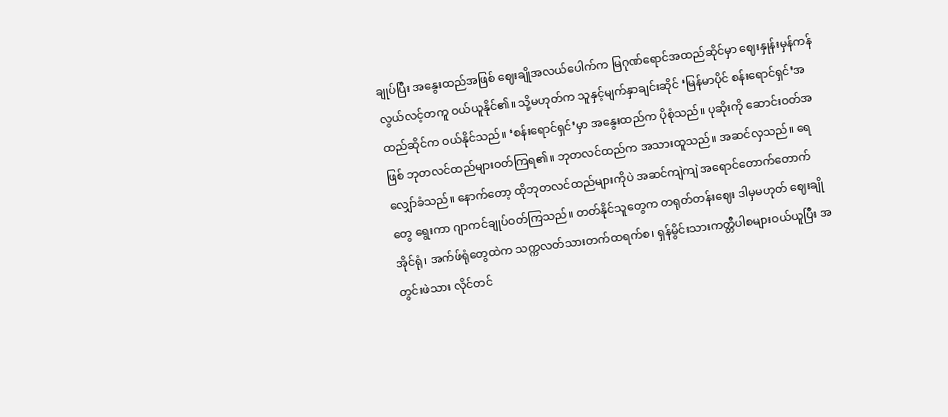ချုပ်ပြီး အနွေးထည်အဖြစ် ဈေးချိုအလယ်ပေါက်က မြဂုဏ်ရောင်အထည်ဆိုင်မှာ ဈေးနှုန်းမှန်ကန် လွယ်လင့်တကူ ဝယ်ယူနိုင်၏။ သို့မဟုတ်က သူနှင့်မျက်နှာချင်းဆိုင် ‘မြန်မာပိုင် စန်းရောင်ရှင်’အထည်ဆိုင်က ဝယ်နိုင်သည်။ ‘စန်းရောင်ရှင်’မှာ အနွေးထည်က ပိုစုံသည်။ ပုဆိုးကို ဆောင်းဝတ်အဖြစ် ဘုတလင်ထည်များဝတ်ကြရ၏။ ဘုတလင်ထည်က အသားထူသည်။ အဆင်လှသည်။ ရေလျှော်ခံသည်။ နောက်တော့ ထိုဘုတလင်ထည်များကိုပဲ အဆင်ကျဲကျဲ အရောင်တောက်တောက်တွေ ရွေးကာ ဂျာကင်ချုပ်ဝတ်ကြသည်။ တတ်နိုင်သူတွေက တရုတ်တန်းဈေး ဒါမှမဟုတ် ဈေးချို အိုင်ရုံ၊ အက်ဖ်ရုံတွေထဲက သက္ကလတ်သားတက်ထရက်စ၊ ရှန်မွိင်းသားကတ္တီပါစများဝယ်ယူပြီး အတွင်းဖဲသား လိုင်တင်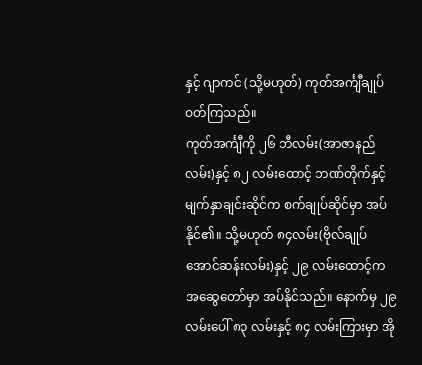နှင့် ဂျာကင် (သို့မဟုတ်) ကုတ်အင်္ကျီချုပ်ဝတ်ကြသည်။
ကုတ်အင်္ကျီကို ၂၆ ဘီလမ်း(အာဇာနည်လမ်း)နှင့် ၈၂ လမ်းထောင့် ဘဏ်တိုက်နှင့်မျက်နှာချင်းဆိုင်က စက်ချုပ်ဆိုင်မှာ အပ်နိုင်၏။ သို့မဟုတ် ၈၄လမ်း(ဗိုလ်ချုပ်အောင်ဆန်းလမ်း)နှင့် ၂၉ လမ်းထောင့်က အဆွေတော်မှာ အပ်နိုင်သည်။ နောက်မှ ၂၉လမ်းပေါ် ၈၃ လမ်းနှင့် ၈၄ လမ်းကြားမှာ အို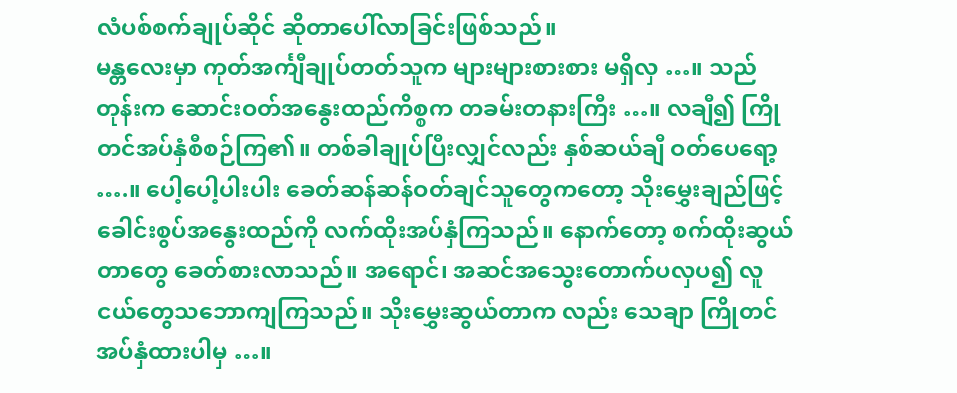လံပစ်စက်ချုပ်ဆိုင် ဆိုတာပေါ်လာခြင်းဖြစ်သည်။
မန္တလေးမှာ ကုတ်အင်္ကျီချုပ်တတ်သူက များများစားစား မရှိလှ …။ သည်တုန်းက ဆောင်းဝတ်အနွေးထည်ကိစ္စက တခမ်းတနားကြီး …။ လချီ၍ ကြိုတင်အပ်နှံစီစဉ်ကြ၏။ တစ်ခါချုပ်ပြီးလျှင်လည်း နှစ်ဆယ်ချီ ဝတ်ပေရော့ ….။ ပေါ့ပေါ့ပါးပါး ခေတ်ဆန်ဆန်ဝတ်ချင်သူတွေကတော့ သိုးမွှေးချည်ဖြင့် ခေါင်းစွပ်အနွေးထည်ကို လက်ထိုးအပ်နှံကြသည်။ နောက်တော့ စက်ထိုးဆွယ်တာတွေ ခေတ်စားလာသည်။ အရောင်၊ အဆင်အသွေးတောက်ပလှပ၍ လူငယ်တွေသဘောကျကြသည်။ သိုးမွှေးဆွယ်တာက လည်း သေချာ ကြိုတင်အပ်နှံထားပါမှ …။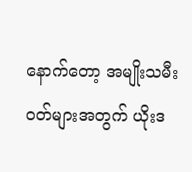နောက်တော့ အမျိုးသမီးဝတ်များအတွက် ယိုးဒ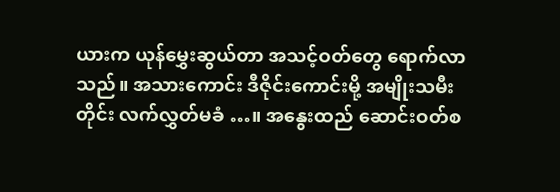ယားက ယုန်မွှေးဆွယ်တာ အသင့်ဝတ်တွေ ရောက်လာသည်။ အသားကောင်း ဒီဇိုင်းကောင်းမို့ အမျိုးသမီးတိုင်း လက်လွှတ်မခံ …။ အနွေးထည် ဆောင်းဝတ်စ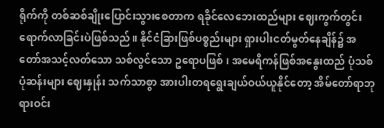ရိုက်ကို တစ်ဆစ်ချိုးပြောင်းသွားစေတာက ရခိုင်လေဘေးထည်များ ဈေးကွက်တွင်း ရောက်လာခြင်းပဲဖြစ်သည်။ နိုင်ငံခြားဖြစ်ပစ္စည်းများ ရှားပါးငတ်မွတ်နေချိန်၌ အတော်အသင့်လတ်သော သစ်လွင်သော ဥရောပဖြစ်၊ အမေရိကန်ဖြစ်အနွေးထည် ပုံသစ်ပုံဆန်းများ ဈေးနှုန်း သက်သာစွာ အားပါးတရရွေးချယ်ဝယ်ယူနိုင်တော့ အိမ်တော်ရာဘုရားဝင်း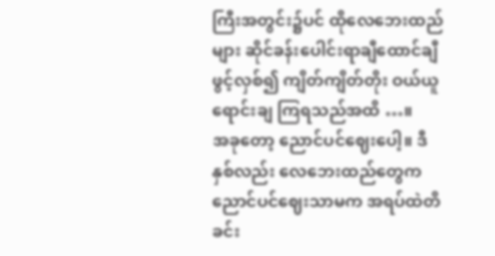ကြီးအတွင်း၌ပင် ထိုလေဘေးထည်များ ဆိုင်ခန်းပေါင်းရာချီထောင်ချီဖွင့်လှစ်၍ ကျိတ်ကျိတ်တိုး ဝယ်ယူရောင်းချ ကြရသည်အထိ …။
အခုတော့ ညောင်ပင်ဈေးပေါ့။ ဒီနှစ်လည်း လေဘေးထည်တွေက ညောင်ပင်ဈေးသာမက အရပ်ထဲတိခင်း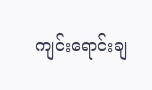ကျင်းရောင်းချ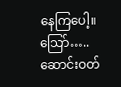နေကြပေါ့။
သြော်….. ဆောင်းဝတ်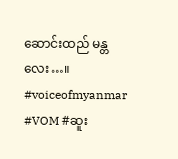ဆောင်းထည် မန္တလေး…။
#voiceofmyanmar #VOM #ဆူး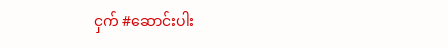ငှက် #ဆောင်းပါး